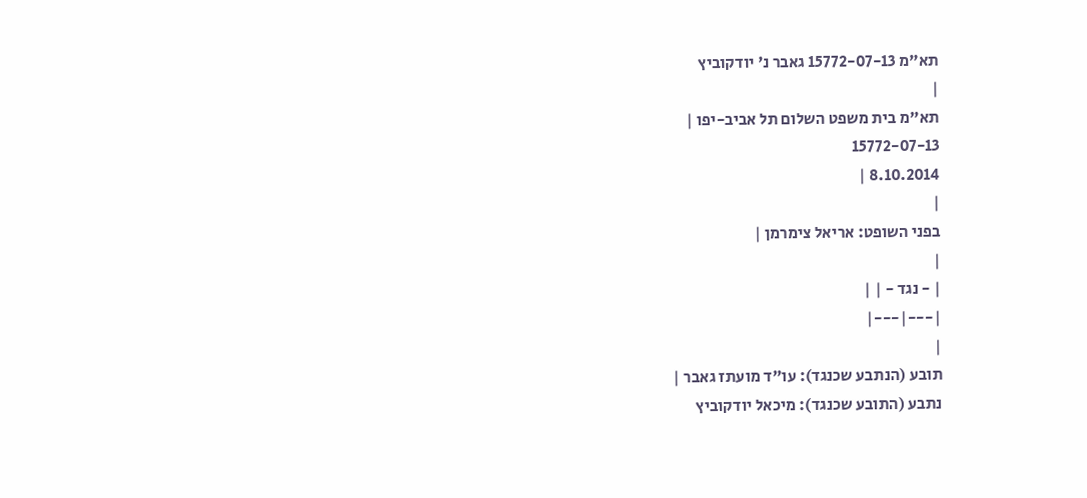תא"מ 15772-07-13 גאבר נ' יודקוביץ
|
תא"מ בית משפט השלום תל אביב-יפו |
15772-07-13
8.10.2014 |
|
בפני השופט: אריאל צימרמן |
|
| - נגד - | |
|---|---|
|
תובע (הנתבע שכנגד): עו"ד מועתז גאבר |
נתבע (התובע שכנגד): מיכאל יודקוביץ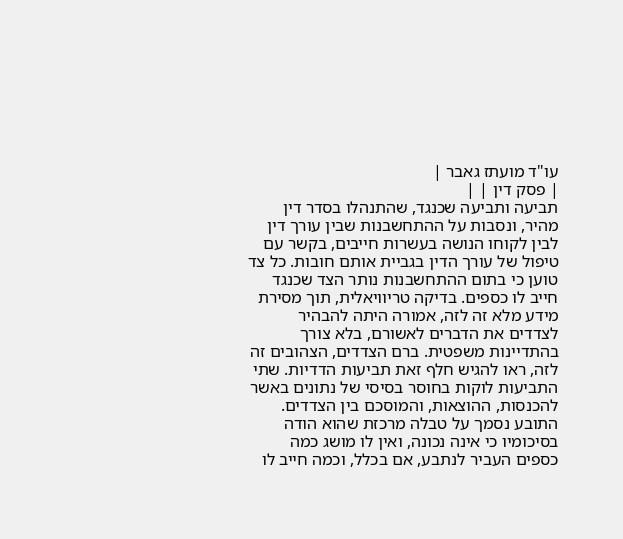עו"ד מועתז גאבר |
| פסק דין | |
תביעה ותביעה שכנגד, שהתנהלו בסדר דין מהיר, ונסבות על ההתחשבנות שבין עורך דין לבין לקוחו הנושה בעשרות חייבים, בקשר עם טיפול של עורך הדין בגביית אותם חובות. כל צד טוען כי בתום ההתחשבנות נותר הצד שכנגד חייב לו כספים. בדיקה טריוויאלית, תוך מסירת מידע מלא זה לזה, אמורה היתה להבהיר לצדדים את הדברים לאשורם, בלא צורך בהתדיינות משפטית. ברם הצדדים, הצהובים זה לזה, ראו להגיש חלף זאת תביעות הדדיות. שתי התביעות לוקות בחוסר בסיסי של נתונים באשר להכנסות, ההוצאות, והמוסכם בין הצדדים. התובע נסמך על טבלה מרכזת שהוא הודה בסיכומיו כי אינה נכונה, ואין לו מושג כמה כספים העביר לנתבע, אם בכלל, וכמה חייב לו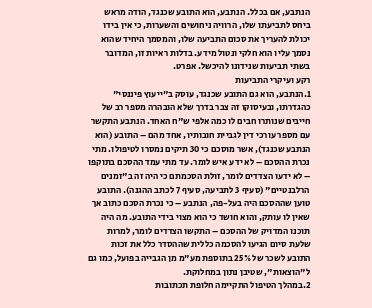הנתבע, אם בכלל. הנתבע, הוא התובע שכנגד, הודה מראש ביחס לתביעתו שלו, הרוויה ניחושים והשערות, כי אין בידו יכולת להעריך את סכום התביעה שלו, והמסמך היחיד שהוא נסמך עליו הוא חלקי ונטול מידע. בדלות ראיות זו, המדובר בשתי תביעות שנידונו להיכשל. אפרט.
רקע ועיקרי התביעות
1.הנתבע, הוא גם התובע שכנגד, עוסק ב"ייעוץ פיננסי" כהגדרתו, ובעיסוקו זה צבר בדרך שלא הובהרה מספר רב של חייבים שנותרו חבים לו כמה אלפי ש"ח האחד. הנתבע התקשר עם מספר עורכי דין לגביית חובותיו, אחד מהם – התובע (הוא הנתבע שכנגד), אשר מוסכם כי 30 תיקים נמסרו לטיפולו. מתי נכרת ההסכם – לא ידע איש לומר. עד מתי עמד ההסכם בתוקפו – לא ידעו הצדדים לומר, זולת הסכמתם כי היה זה ב"זמנים הרלבנטיים" (סעיף 3 לתביעה, סעיף 7 לכתב ההגנה). התובע טוען שההסכם היה בעל-פה, הנתבע – כי נכרת הסכם כתוב אך שאין לו עותק, והוא חושד כי הוא מצוי בידי התובע. מה היה תוכנו המדויק של ההסכם – התקשו הצדדים לומר, למרות שלעת סיום הגיעו להסכמה כללית שההסדר כלל את זכות התובע לשכר של 25% בתוספת מע"מ מן הגבייה בפועל, כמו גם ל"הוצאות", שטיבן נתון במחלוקת.
2.במהלך הטיפול התקיימה חלופת תכתובות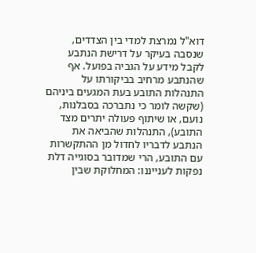דוא"ל נמרצת למדי בין הצדדים, שנסבה בעיקר על דרישת הנתבע לקבל מידע על הגביה בפועל. אף שהנתבע מרחיב בביקורתו על התנהלות התובע בעת המגעים ביניהם (שקשה לומר כי נתברכה בסבלנות, נועם, או שיתוף פעולה יתרים מצד התובע), התנהלות שהביאה את הנתבע לדבריו לחדול מן ההתקשרות עם התובע, הרי שמדובר בסוגייה דלת נפקות לענייננו: המחלוקת שבין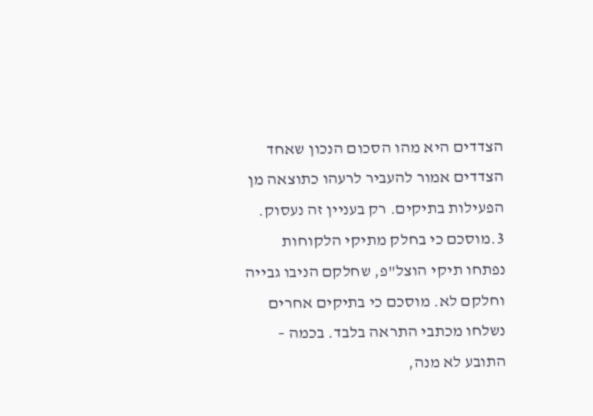הצדדים היא מהו הסכום הנכון שאחד הצדדים אמור להעביר לרעהו כתוצאה מן הפעילות בתיקים. רק בעניין זה נעסוק.
3.מוסכם כי בחלק מתיקי הלקוחות נפתחו תיקי הוצל"פ, שחלקם הניבו גבייה וחלקם לא. מוסכם כי בתיקים אחרים נשלחו מכתבי התראה בלבד. בכמה – התובע לא מנה,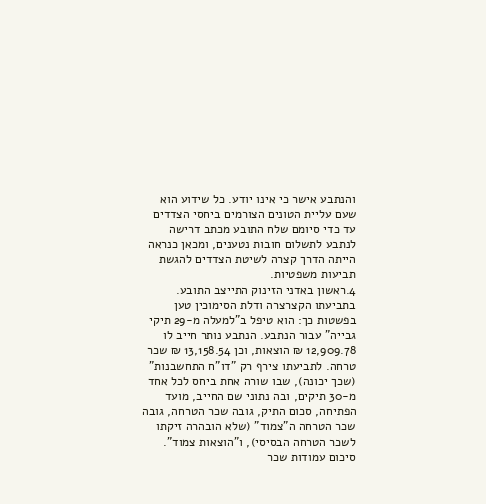והנתבע אישר כי אינו יודע. כל שידוע הוא שעם עליית הטונים הצורמים ביחסי הצדדים עד כדי סיומם שלח התובע מכתב דרישה לנתבע לתשלום חובות נטענים, ומכאן כנראה הייתה הדרך קצרה לשיטת הצדדים להגשת תביעות משפטיות.
4.ראשון באדני הזינוק התייצב התובע. בתביעתו הקצרצרה ודלת הסימוכין טען בפשטות כך: הוא טיפל ב"למעלה מ-29 תיקי גבייה" עבור הנתבע. הנתבע נותר חייב לו 12,909.78 ₪ הוצאות, וכן 13,158.54 ₪ שכר טרחה. לתביעתו צירף רק "דו"ח התחשבנות" (שכך יכונה), שבו שורה אחת ביחס לכל אחד מ-30 תיקים, ובה נתוני שם החייב, מועד הפתיחה, סכום התיק, גובה שכר הטרחה, גובה שכר הטרחה ה"צמוד" (שלא הובהרה זיקתו לשכר הטרחה הבסיסי), ו"הוצאות צמוד". סיכום עמודות שכר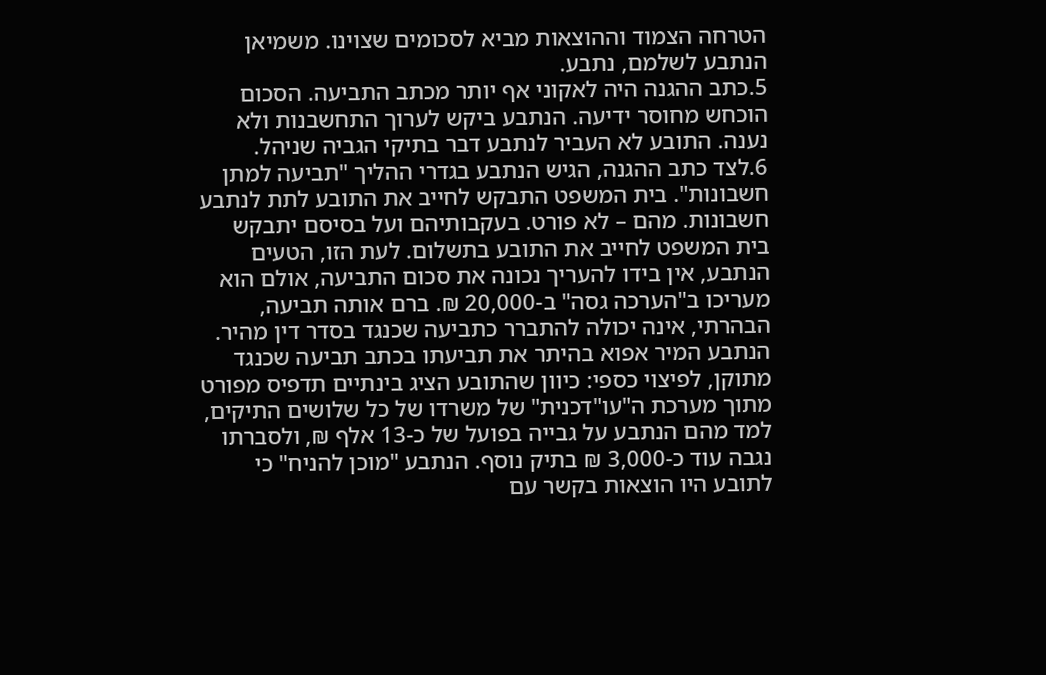הטרחה הצמוד וההוצאות מביא לסכומים שצוינו. משמיאן הנתבע לשלמם, נתבע.
5.כתב ההגנה היה לאקוני אף יותר מכתב התביעה. הסכום הוכחש מחוסר ידיעה. הנתבע ביקש לערוך התחשבנות ולא נענה. התובע לא העביר לנתבע דבר בתיקי הגביה שניהל.
6.לצד כתב ההגנה, הגיש הנתבע בגדרי ההליך "תביעה למתן חשבונות". בית המשפט התבקש לחייב את התובע לתת לנתבע חשבונות. מהם – לא פורט. בעקבותיהם ועל בסיסם יתבקש בית המשפט לחייב את התובע בתשלום. לעת הזו, הטעים הנתבע, אין בידו להעריך נכונה את סכום התביעה, אולם הוא מעריכו ב"הערכה גסה" ב-20,000 ₪. ברם אותה תביעה, הבהרתי, אינה יכולה להתברר כתביעה שכנגד בסדר דין מהיר. הנתבע המיר אפוא בהיתר את תביעתו בכתב תביעה שכנגד מתוקן, לפיצוי כספי: כיוון שהתובע הציג בינתיים תדפיס מפורט מתוך מערכת ה"עו"דכנית" של משרדו של כל שלושים התיקים, למד מהם הנתבע על גבייה בפועל של כ-13 אלף ₪, ולסברתו נגבה עוד כ-3,000 ₪ בתיק נוסף. הנתבע "מוכן להניח" כי לתובע היו הוצאות בקשר עם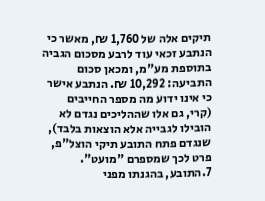תיקים אלה של 1,760 ₪, מאשר כי הנתבע זכאי עוד לרבע מסכום הגביה בתוספת מע"מ, ומכאן סכום התביעה: 10,292 ₪. הנתבע אישר כי אינו ידוע מה מספר החייבים (קרי, גם אלו שההליכים נגדם לא הובילו לגבייה אלא הוצאות בלבד), שנגדם פתח התובע תיקי הוצל"פ, פרט לכך שמספרם "מועט".
7.התובע, בהגנתו מפני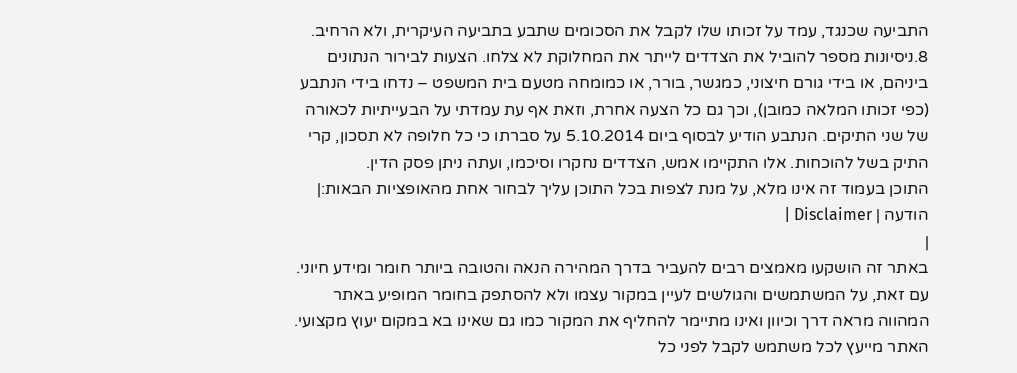התביעה שכנגד, עמד על זכותו שלו לקבל את הסכומים שתבע בתביעה העיקרית, ולא הרחיב.
8.ניסיונות מספר להוביל את הצדדים לייתר את המחלוקת לא צלחו. הצעות לבירור הנתונים ביניהם, או בידי גורם חיצוני, כמגשר, בורר, או כמומחה מטעם בית המשפט – נדחו בידי הנתבע (כפי זכותו המלאה כמובן), וכך גם כל הצעה אחרת, וזאת אף עת עמדתי על הבעייתיות לכאורה של שני התיקים. הנתבע הודיע לבסוף ביום 5.10.2014 על סברתו כי כל חלופה לא תסכון, קרי התיק בשל להוכחות. אלו התקיימו אמש, הצדדים נחקרו וסיכמו, ועתה ניתן פסק הדין.
התוכן בעמוד זה אינו מלא, על מנת לצפות בכל התוכן עליך לבחור אחת מהאופציות הבאות:| הודעה | Disclaimer |
|
באתר זה הושקעו מאמצים רבים להעביר בדרך המהירה הנאה והטובה ביותר חומר ומידע חיוני. עם זאת, על המשתמשים והגולשים לעיין במקור עצמו ולא להסתפק בחומר המופיע באתר המהווה מראה דרך וכיוון ואינו מתיימר להחליף את המקור כמו גם שאינו בא במקום יעוץ מקצועי. האתר מייעץ לכל משתמש לקבל לפני כל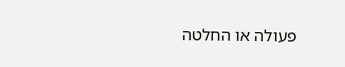פעולה או החלטה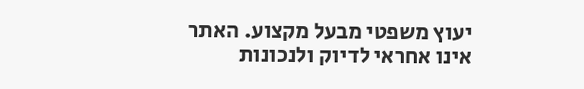יעוץ משפטי מבעל מקצוע. האתר אינו אחראי לדיוק ולנכונות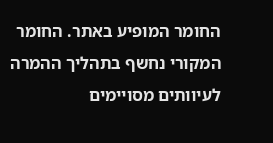החומר המופיע באתר. החומר המקורי נחשף בתהליך ההמרה לעיוותים מסויימים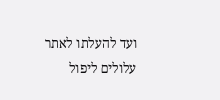ועד להעלתו לאתר עלולים ליפול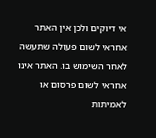אי דיוקים ולכן אין האתר אחראי לשום פעולה שתעשה לאחר השימוש בו. האתר אינו אחראי לשום פרסום או לאמיתות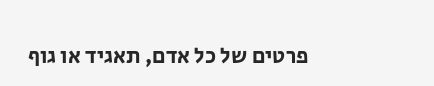פרטים של כל אדם, תאגיד או גוף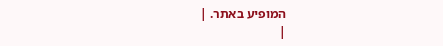המופיע באתר. |
|